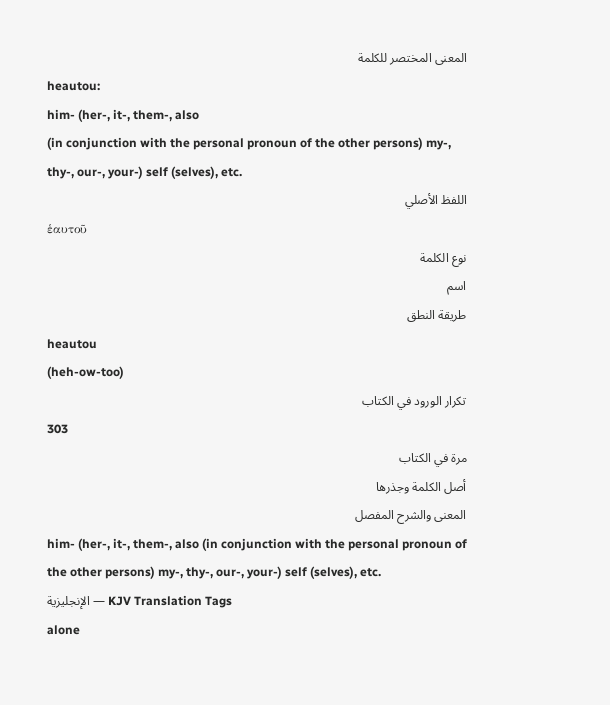المعنى المختصر للكلمة
heautou:
him- (her-, it-, them-, also
(in conjunction with the personal pronoun of the other persons) my-,
thy-, our-, your-) self (selves), etc.
اللفظ الأصلي
ἑαυτοῦ
نوع الكلمة
اسم
طريقة النطق
heautou
(heh-ow-too)
تكرار الورود في الكتاب
303
مرة في الكتاب
أصل الكلمة وجذرها
المعنى والشرح المفصل
him- (her-, it-, them-, also (in conjunction with the personal pronoun of the other persons) my-, thy-, our-, your-) self (selves), etc.
الإنجليزية — KJV Translation Tags
alone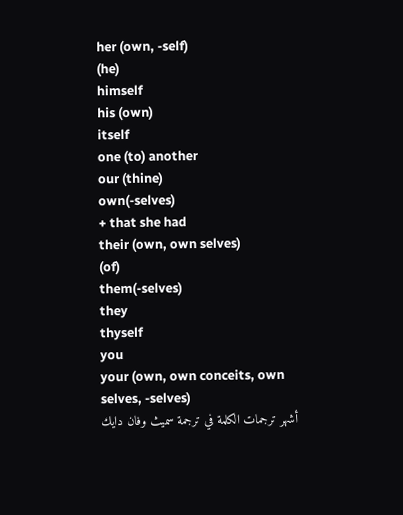her (own, -self)
(he)
himself
his (own)
itself
one (to) another
our (thine)
own(-selves)
+ that she had
their (own, own selves)
(of)
them(-selves)
they
thyself
you
your (own, own conceits, own
selves, -selves)
أشهر ترجمات الكلمة في ترجمة سميث وفان دايك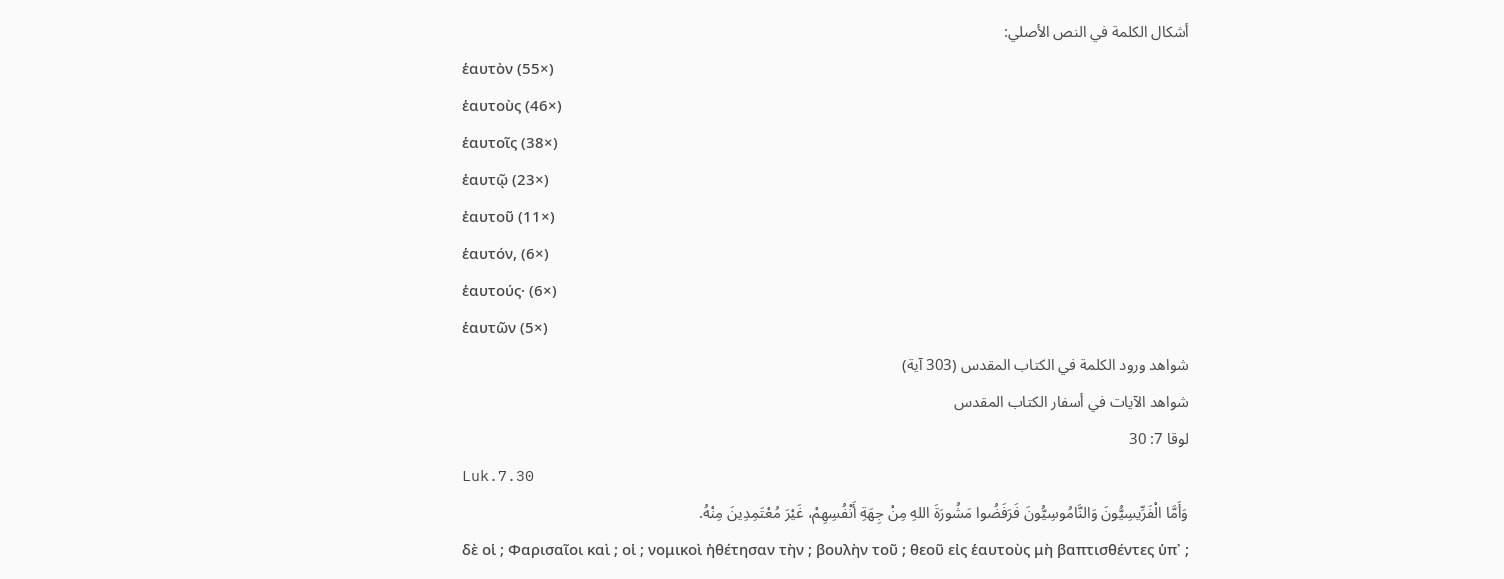أشكال الكلمة في النص الأصلي:
ἑαυτὸν (55×)
ἑαυτοὺς (46×)
ἑαυτοῖς (38×)
ἑαυτῷ (23×)
ἑαυτοῦ (11×)
ἑαυτόν, (6×)
ἑαυτούς· (6×)
ἑαυτῶν (5×)
شواهد ورود الكلمة في الكتاب المقدس (303 آية)
شواهد الآيات في أسفار الكتاب المقدس
لوقا 7: 30
Luk.7.30
وَأَمَّا الْفَرِّيسِيُّونَ وَالنَّامُوسِيُّونَ فَرَفَضُوا مَشُورَةَ اللهِ مِنْ جِهَةِ أَنْفُسِهِمْ، غَيْرَ مُعْتَمِدِينَ مِنْهُ.
δὲ οἱ ; Φαρισαῖοι καὶ ; οἱ ; νομικοὶ ἠθέτησαν τὴν ; βουλὴν τοῦ ; θεοῦ εἰς ἑαυτοὺς μὴ βαπτισθέντες ὑπ᾽ ;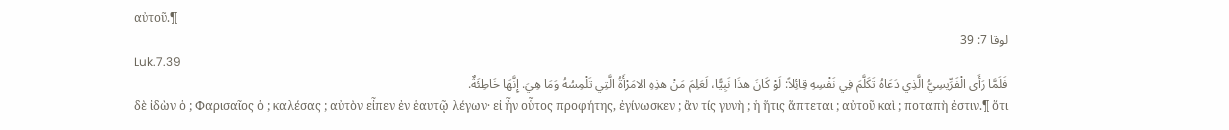αὐτοῦ.¶
لوقا 7: 39
Luk.7.39
فَلَمَّا رَأَى الْفَرِّيسِيُّ الَّذِي دَعَاهُ تَكَلَّمَ فِي نَفْسِهِ قِائِلاً: لَوْ كَانَ هذَا نَبِيًّا، لَعَلِمَ مَنْ هذِهِ الامَرْأَةُ الَّتِي تَلْمِسُهُ وَمَا هِيَ. إِنَّهَا خَاطِئَةٌ.
δὲ ἰδὼν ὁ ; Φαρισαῖος ὁ ; καλέσας ; αὐτὸν εἶπεν ἐν ἑαυτῷ λέγων· εἰ ἦν οὗτος προφήτης, ἐγίνωσκεν ; ἂν τίς γυνὴ ; ἡ ἥτις ἅπτεται ; αὐτοῦ καὶ ; ποταπὴ ἐστιν.¶ ὅτι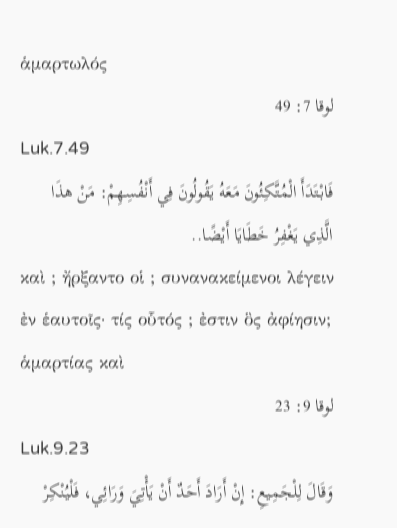ἁμαρτωλός
لوقا 7: 49
Luk.7.49
فَابْتَدَأَ الْمُتَّكِئُونَ مَعَهُ يَقُولُونَ فِي أَنْفُسِهِمْ: مَنْ هذَا الَّذِي يَغْفِرُ خَطَايَا أَيْضًا..
καὶ ; ἤρξαντο οἱ ; συνανακείμενοι λέγειν ἐν ἑαυτοῖς· τίς οὗτός ; ἐστιν ὃς ἀφίησιν; ἁμαρτίας καὶ
لوقا 9: 23
Luk.9.23
وَقَالَ لِلْجَمِيعِ: إِنْ أَرَادَ أَحَدٌ أَنْ يَأْتِيَ وَرَائِي، فَلْيُنْكِرْ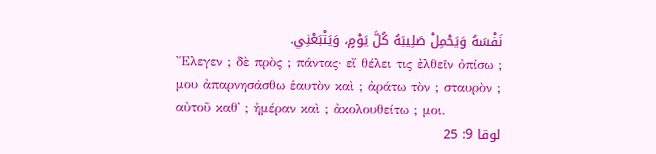نَفْسَهُ وَيَحْمِلْ صَلِيبَهُ كُلَّ يَوْمٍ، وَيَتْبَعْنِي.
Ἔλεγεν ; δὲ πρὸς ; πάντας· εἴ θέλει τις ἐλθεῖν ὀπίσω ; μου ἀπαρνησάσθω ἑαυτὸν καὶ ; ἀράτω τὸν ; σταυρὸν ; αὐτοῦ καθ᾽ ; ἡμέραν καὶ ; ἀκολουθείτω ; μοι.
لوقا 9: 25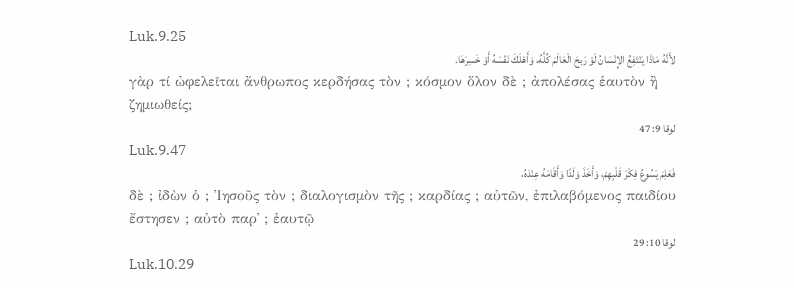Luk.9.25
لأَنَّهُ مَاذَا يَنْتَفِعُ الإِنْسَانُ لَوْ رَبحَ الْعَالَمَ كُلَّهُ، وَأَهْلَكَ نَفْسَهُ أَوْ خَسِرَهَا.
γὰρ τί ὠφελεῖται ἄνθρωπος κερδήσας τὸν ; κόσμον ὅλον δὲ ; ἀπολέσας ἑαυτὸν ἢ ζημιωθείς;
لوقا 9: 47
Luk.9.47
فَعَلِمَ يَسُوعُ فِكْرَ قَلْبِهِمْ، وَأَخَذَ وَلَدًا وَأَقَامَهُ عِنْدَهُ،
δὲ ; ἰδὼν ὁ ; Ἰησοῦς τὸν ; διαλογισμὸν τῆς ; καρδίας ; αὐτῶν, ἐπιλαβόμενος παιδίου ἔστησεν ; αὐτὸ παρ᾽ ; ἑαυτῷ
لوقا 10: 29
Luk.10.29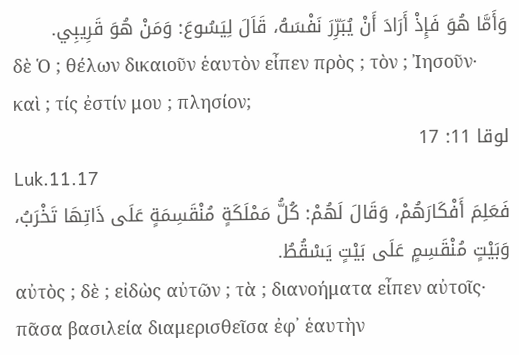وَأَمَّا هُوَ فَإِذْ أَرَادَ أَنْ يُبَرِّرَ نَفْسَهُ، قَاَلَ لِيَسُوعَ: وَمَنْ هُوَ قَرِيبِي.
δὲ Ὁ ; θέλων δικαιοῦν ἑαυτὸν εἶπεν πρὸς ; τὸν ; Ἰησοῦν· καὶ ; τίς ἐστίν μου ; πλησίον;
لوقا 11: 17
Luk.11.17
فَعَلِمَ أَفْكَارَهُمْ، وَقَالَ لَهُمْ: كُلُّ مَمْلَكَةٍ مُنْقَسِمَةٍ عَلَى ذَاتِهَا تَخْرَبُ، وَبَيْتٍ مُنْقَسِمٍ عَلَى بَيْتٍ يَسْقُطُ.
αὐτὸς ; δὲ ; εἰδὼς αὐτῶν ; τὰ ; διανοήματα εἶπεν αὐτοῖς· πᾶσα βασιλεία διαμερισθεῖσα ἐφ᾽ ἑαυτὴν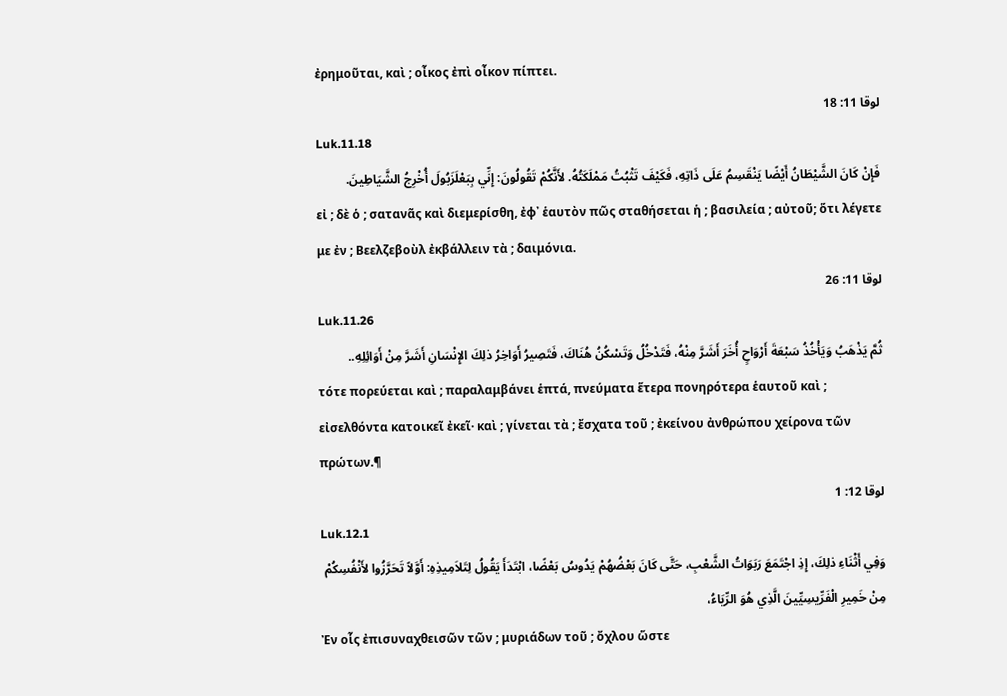ἐρημοῦται, καὶ ; οἶκος ἐπὶ οἶκον πίπτει.
لوقا 11: 18
Luk.11.18
فَإِنْ كَانَ الشَّيْطَانُ أَيْضًا يَنْقَسِمُ عَلَى ذَاتِهِ، فَكَيْفَ تَثْبُتُ مَمْلَكَتُهُ. لأَنَّكُمْ تَقُولُونَ: إِنِّي بِبَعْلَزَبُولَ أُخْرِجُ الشَّيَاطِينَ.
εἰ ; δὲ ὁ ; σατανᾶς καὶ διεμερίσθη, ἐφ᾽ ἑαυτὸν πῶς σταθήσεται ἡ ; βασιλεία ; αὐτοῦ; ὅτι λέγετε με ἐν ; Βεελζεβοὺλ ἐκβάλλειν τὰ ; δαιμόνια.
لوقا 11: 26
Luk.11.26
ثُمَّ يَذْهَبُ وَيَأْخُذُ سَبْعَةَ أَرْوَاحٍ أُخَرَ أَشَرَّ مِنْهُ، فَتَدْخُلُ وَتَسْكُنُ هُنَاكَ، فَتَصِيرُ أَوَاخِرُ ذلِكَ الإِنْسَانِ أَشَرَّ مِنْ أَوَائِلِهِ..
τότε πορεύεται καὶ ; παραλαμβάνει ἑπτά, πνεύματα ἕτερα πονηρότερα ἑαυτοῦ καὶ ; εἰσελθόντα κατοικεῖ ἐκεῖ· καὶ ; γίνεται τὰ ; ἔσχατα τοῦ ; ἐκείνου ἀνθρώπου χείρονα τῶν πρώτων.¶
لوقا 12: 1
Luk.12.1
وَفِي أَثْنَاءِ ذلِكَ، إِذِ اجْتَمَعَ رَبَوَاتُ الشَّعْبِ، حَتَّى كَانَ بَعْضُهُمْ يَدُوسُ بَعْضًا، ابْتَدَأَ يَقُولُ لِتَلاَمِيذِهِ: أَوَّلاً تَحَرَّزُوا لأَنْفُسِكُمْ مِنْ خَمِيرِ الْفَرِّيسِيِّينَ الَّذِي هُوَ الرِّيَاءُ،
Ἐν οἷς ἐπισυναχθεισῶν τῶν ; μυριάδων τοῦ ; ὄχλου ὥστε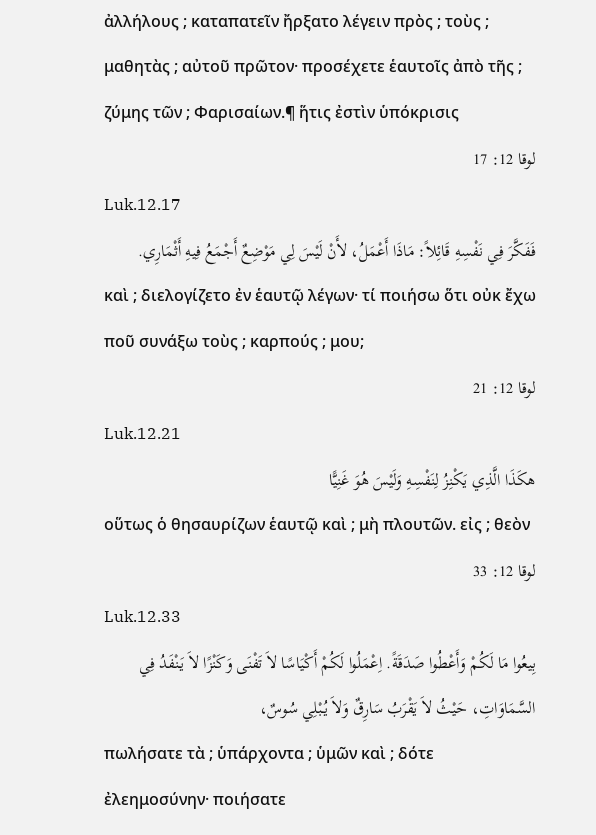ἀλλήλους ; καταπατεῖν ἤρξατο λέγειν πρὸς ; τοὺς ; μαθητὰς ; αὐτοῦ πρῶτον· προσέχετε ἑαυτοῖς ἀπὸ τῆς ; ζύμης τῶν ; Φαρισαίων.¶ ἥτις ἐστὶν ὑπόκρισις
لوقا 12: 17
Luk.12.17
فَفَكَّرَ فِي نَفْسِهِ قَائِلاً: مَاذَا أَعْمَلُ، لأَنْ لَيْسَ لِي مَوْضِعٌ أَجْمَعُ فِيهِ أَثْمَارِي.
καὶ ; διελογίζετο ἐν ἑαυτῷ λέγων· τί ποιήσω ὅτι οὐκ ἔχω ποῦ συνάξω τοὺς ; καρπούς ; μου;
لوقا 12: 21
Luk.12.21
هكَذَا الَّذِي يَكْنِزُ لِنَفْسِهِ وَلَيْسَ هُوَ غَنِيًّا
οὕτως ὁ θησαυρίζων ἑαυτῷ καὶ ; μὴ πλουτῶν. εἰς ; θεὸν
لوقا 12: 33
Luk.12.33
بِيعُوا مَا لَكُمْ وَأَعْطُوا صَدَقَةً. اِعْمَلُوا لَكُمْ أَكْيَاسًا لاَ تَفْنَى وَكَنْزًا لاَ يَنْفَدُ فِي السَّمَاوَاتِ، حَيْثُ لاَ يَقْرَبُ سَارِقٌ وَلاَ يُبْلِي سُوسٌ،
πωλήσατε τὰ ; ὑπάρχοντα ; ὑμῶν καὶ ; δότε ἐλεημοσύνην· ποιήσατε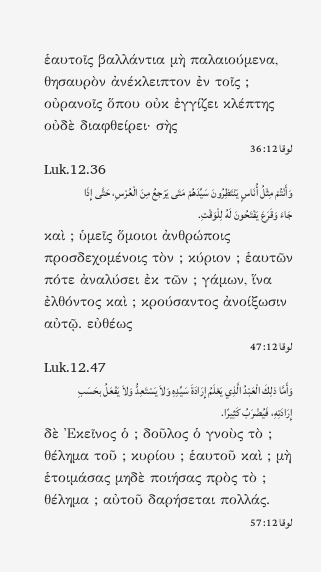ἑαυτοῖς βαλλάντια μὴ παλαιούμενα, θησαυρὸν ἀνέκλειπτον ἐν τοῖς ; οὐρανοῖς ὅπου οὐκ ἐγγίζει κλέπτης οὐδὲ διαφθείρει· σὴς
لوقا 12: 36
Luk.12.36
وَأَنْتُمْ مِثْلُ أُنَاسٍ يَنْتَظِرُونَ سَيِّدَهُمْ مَتَى يَرْجعُ مِنَ الْعُرْسِ، حَتَّى إِذَا جَاءَ وَقَرَعَ يَفْتَحُونَ لَهُ لِلْوَقْتِ.
καὶ ; ὑμεῖς ὅμοιοι ἀνθρώποις προσδεχομένοις τὸν ; κύριον ; ἑαυτῶν πότε ἀναλύσει ἐκ τῶν ; γάμων, ἵνα ἐλθόντος καὶ ; κρούσαντος ἀνοίξωσιν αὐτῷ. εὐθέως
لوقا 12: 47
Luk.12.47
وَأَمَّا ذلِكَ الْعَبْدُ الَّذِي يَعْلَمُ إِرَادَةَ سَيِّدِهِ وَلاَ يَسْتَعِدُّ وَلاَ يَفْعَلُ بحَسَبِ إِرَادَتِهِ، فَيُضْرَبُ كَثِيرًا.
δὲ Ἐκεῖνος ὁ ; δοῦλος ὁ γνοὺς τὸ ; θέλημα τοῦ ; κυρίου ; ἑαυτοῦ καὶ ; μὴ ἑτοιμάσας μηδὲ ποιήσας πρὸς τὸ ; θέλημα ; αὐτοῦ δαρήσεται πολλάς.
لوقا 12: 57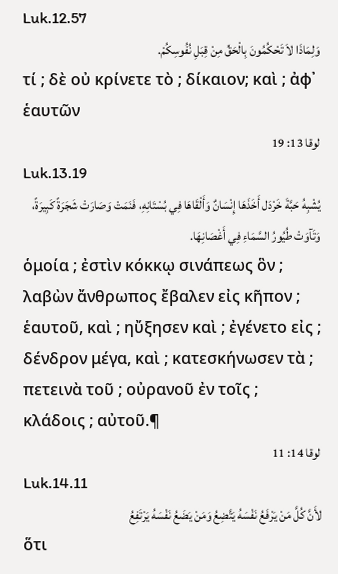Luk.12.57
وَلِمَاذَا لاَ تَحْكُمُونَ بِالْحَقِّ مِنْ قِبَلِ نُفُوسِكُمْ.
τί ; δὲ οὐ κρίνετε τὸ ; δίκαιον; καὶ ; ἀφ᾽ ἑαυτῶν
لوقا 13: 19
Luk.13.19
يُشْبِهُ حَبَّةَ خَرْدَل أَخَذَهَا إِنْسَانٌ وَأَلْقَاهَا فِي بُسْتَانِهِ، فَنَمَتْ وَصَارَتْ شَجَرَةً كَبِيرَةً، وَتَآوَتْ طُيُورُ السَّمَاءِ فِي أَغْصَانِهَا.
ὁμοία ; ἐστὶν κόκκῳ σινάπεως ὃν ; λαβὼν ἄνθρωπος ἔβαλεν εἰς κῆπον ; ἑαυτοῦ, καὶ ; ηὔξησεν καὶ ; ἐγένετο εἰς ; δένδρον μέγα, καὶ ; κατεσκήνωσεν τὰ ; πετεινὰ τοῦ ; οὐρανοῦ ἐν τοῖς ; κλάδοις ; αὐτοῦ.¶
لوقا 14: 11
Luk.14.11
لأَنَّ كُلَّ مَنْ يَرْفَعُ نَفْسَهُ يَتَّضِعُ وَمَنْ يَضَعُ نَفْسَهُ يَرْتَفِعُ
ὅτι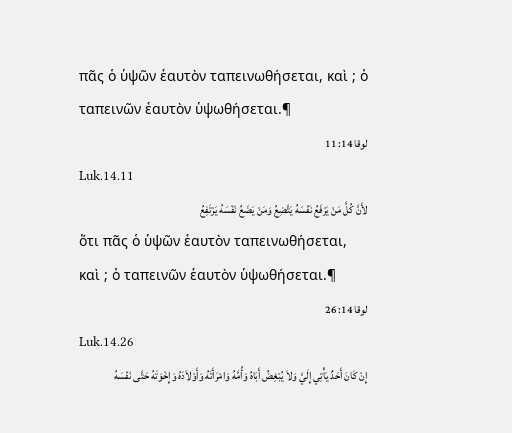πᾶς ὁ ὑψῶν ἑαυτὸν ταπεινωθήσεται, καὶ ; ὁ ταπεινῶν ἑαυτὸν ὑψωθήσεται.¶
لوقا 14: 11
Luk.14.11
لأَنَّ كُلَّ مَنْ يَرْفَعُ نَفْسَهُ يَتَّضِعُ وَمَنْ يَضَعُ نَفْسَهُ يَرْتَفِعُ
ὅτι πᾶς ὁ ὑψῶν ἑαυτὸν ταπεινωθήσεται, καὶ ; ὁ ταπεινῶν ἑαυτὸν ὑψωθήσεται.¶
لوقا 14: 26
Luk.14.26
إِنْ كَانَ أَحَدٌ يَأْتِي إِلَيَّ وَلاَ يُبْغِضُ أَبَاهُ وَأُمَّهُ وَامْرَأَتَهُ وَأَوْلاَدَهُ وَإِخْوَتَهُ حَتَّى نَفْسَهُ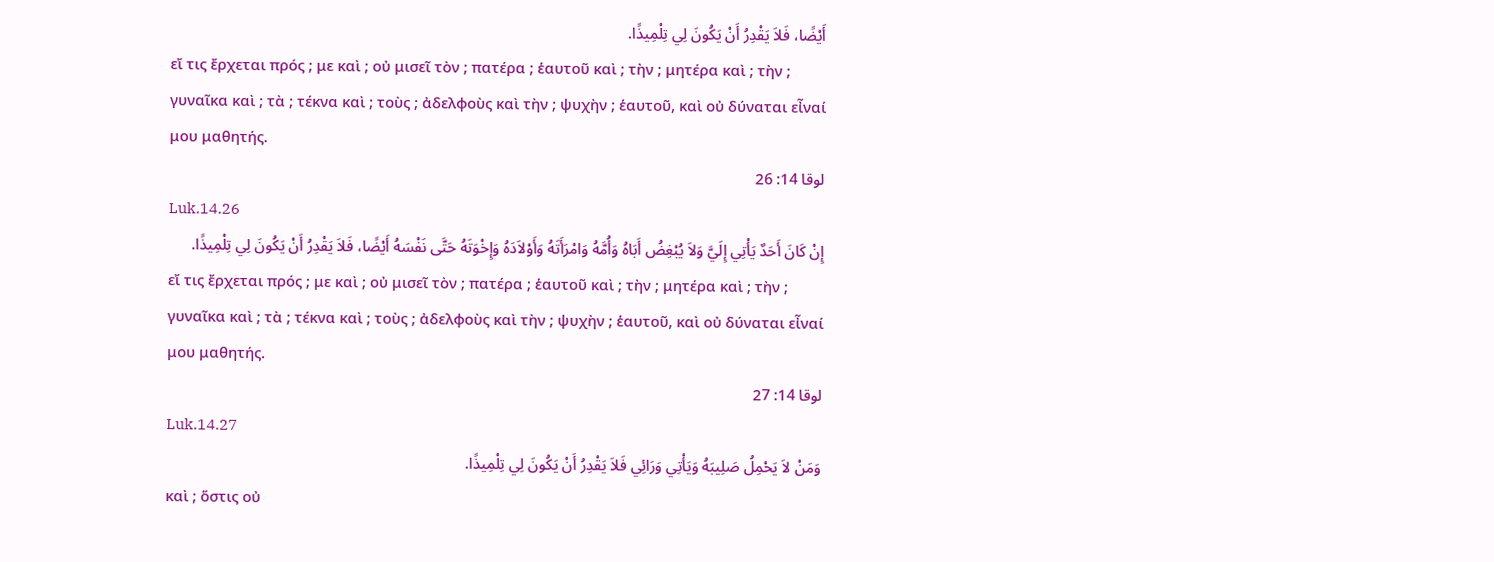أَيْضًا، فَلاَ يَقْدِرُ أَنْ يَكُونَ لِي تِلْمِيذًا.
εἴ τις ἔρχεται πρός ; με καὶ ; οὐ μισεῖ τὸν ; πατέρα ; ἑαυτοῦ καὶ ; τὴν ; μητέρα καὶ ; τὴν ; γυναῖκα καὶ ; τὰ ; τέκνα καὶ ; τοὺς ; ἀδελφοὺς καὶ τὴν ; ψυχὴν ; ἑαυτοῦ, καὶ οὐ δύναται εἶναί μου μαθητής.
لوقا 14: 26
Luk.14.26
إِنْ كَانَ أَحَدٌ يَأْتِي إِلَيَّ وَلاَ يُبْغِضُ أَبَاهُ وَأُمَّهُ وَامْرَأَتَهُ وَأَوْلاَدَهُ وَإِخْوَتَهُ حَتَّى نَفْسَهُ أَيْضًا، فَلاَ يَقْدِرُ أَنْ يَكُونَ لِي تِلْمِيذًا.
εἴ τις ἔρχεται πρός ; με καὶ ; οὐ μισεῖ τὸν ; πατέρα ; ἑαυτοῦ καὶ ; τὴν ; μητέρα καὶ ; τὴν ; γυναῖκα καὶ ; τὰ ; τέκνα καὶ ; τοὺς ; ἀδελφοὺς καὶ τὴν ; ψυχὴν ; ἑαυτοῦ, καὶ οὐ δύναται εἶναί μου μαθητής.
لوقا 14: 27
Luk.14.27
وَمَنْ لاَ يَحْمِلُ صَلِيبَهُ وَيَأْتِي وَرَائِي فَلاَ يَقْدِرُ أَنْ يَكُونَ لِي تِلْمِيذًا.
καὶ ; ὅστις οὐ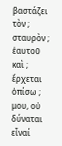βαστάζει τὸν ; σταυρὸν ; ἑαυτοῦ καὶ ; ἔρχεται ὀπίσω ; μου, οὐ δύναται εἶναί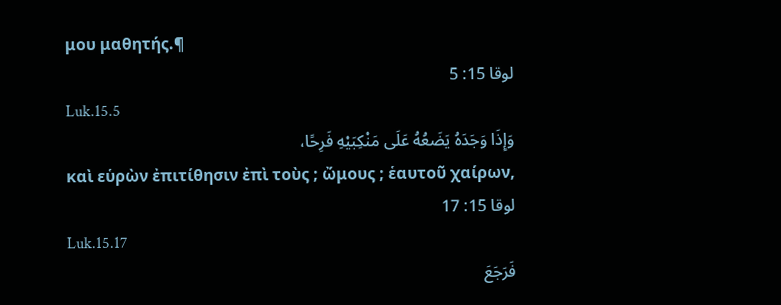μου μαθητής.¶
لوقا 15: 5
Luk.15.5
وَإِذَا وَجَدَهُ يَضَعُهُ عَلَى مَنْكِبَيْهِ فَرِحًا،
καὶ εὑρὼν ἐπιτίθησιν ἐπὶ τοὺς ; ὤμους ; ἑαυτοῦ χαίρων,
لوقا 15: 17
Luk.15.17
فَرَجَعَ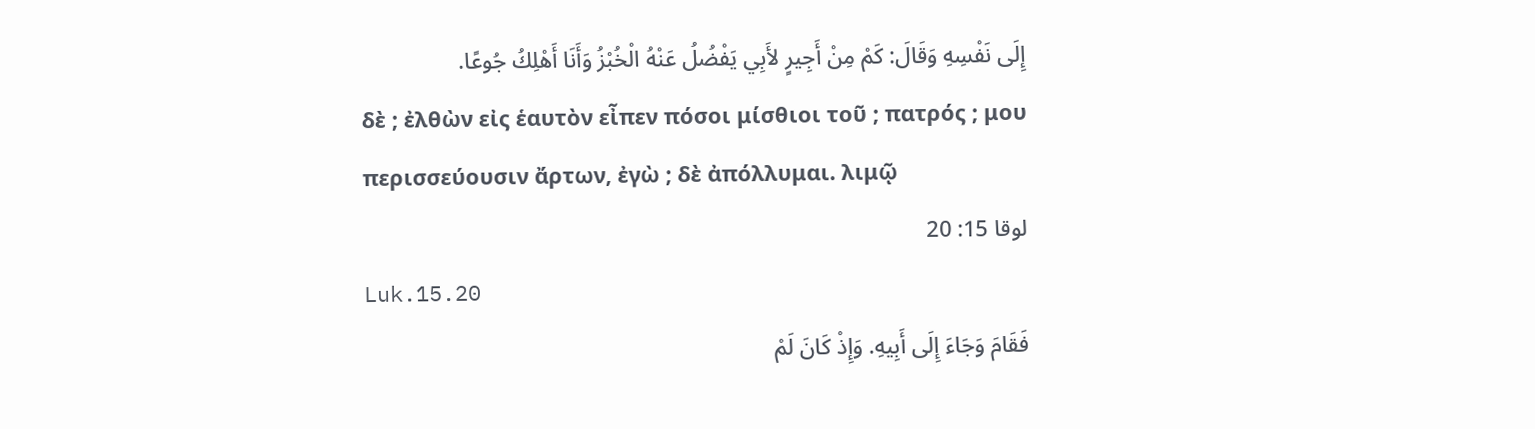إِلَى نَفْسِهِ وَقَالَ: كَمْ مِنْ أَجِيرٍ لأَبِي يَفْضُلُ عَنْهُ الْخُبْزُ وَأَنَا أَهْلِكُ جُوعًا.
δὲ ; ἐλθὼν εἰς ἑαυτὸν εἶπεν πόσοι μίσθιοι τοῦ ; πατρός ; μου περισσεύουσιν ἄρτων, ἐγὼ ; δὲ ἀπόλλυμαι. λιμῷ
لوقا 15: 20
Luk.15.20
فَقَامَ وَجَاءَ إِلَى أَبِيهِ. وَإِذْ كَانَ لَمْ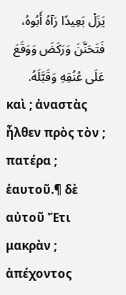يَزَلْ بَعِيدًا رَآهُ أَبُوهُ، فَتَحَنَّنَ وَرَكَضَ وَوَقَعَ عَلَى عُنُقِهِ وَقَبَّلَهُ.
καὶ ; ἀναστὰς ἦλθεν πρὸς τὸν ; πατέρα ; ἑαυτοῦ.¶ δὲ αὐτοῦ Ἔτι μακρὰν ; ἀπέχοντος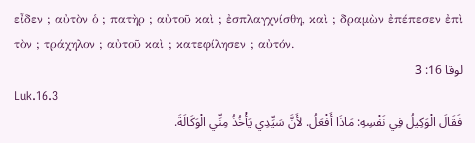εἶδεν ; αὐτὸν ὁ ; πατὴρ ; αὐτοῦ καὶ ; ἐσπλαγχνίσθη, καὶ ; δραμὼν ἐπέπεσεν ἐπὶ τὸν ; τράχηλον ; αὐτοῦ καὶ ; κατεφίλησεν ; αὐτόν.
لوقا 16: 3
Luk.16.3
فَقَالَ الْوَكِيلُ فِي نَفْسِهِ: مَاذَا أَفْعَلُ. لأَنَّ سَيِّدِي يَأْخُذُ مِنِّي الْوَكَالَةَ.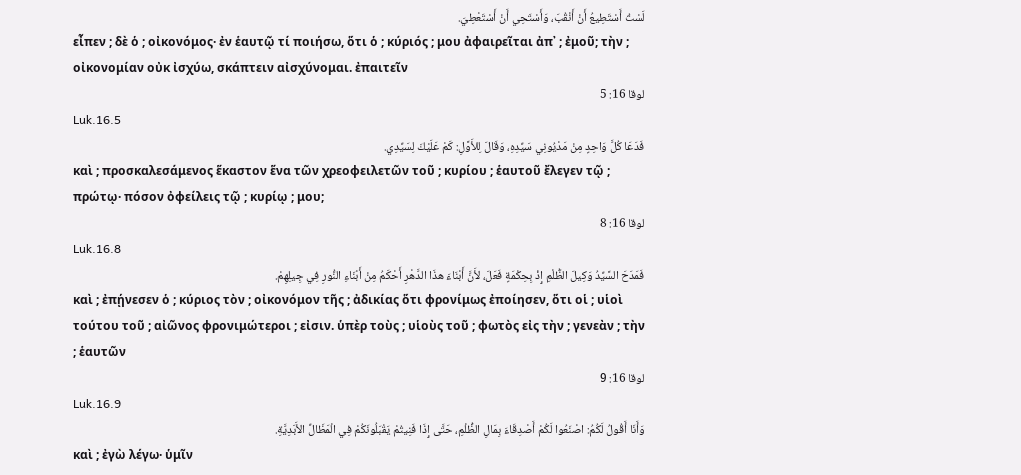لَسْتُ أَسْتَطِيعُ أَنْ أَنْقُبَ، وَأَسْتَحِي أَنْ أَسْتَعْطِيَ.
εἶπεν ; δὲ ὁ ; οἰκονόμος· ἐν ἑαυτῷ τί ποιήσω, ὅτι ὁ ; κύριός ; μου ἀφαιρεῖται ἀπ᾽ ; ἐμοῦ; τὴν ; οἰκονομίαν οὐκ ἰσχύω, σκάπτειν αἰσχύνομαι. ἐπαιτεῖν
لوقا 16: 5
Luk.16.5
فَدَعَا كُلَّ وَاحِدٍ مِنْ مَدْيُونِي سَيِّدِهِ، وَقَالَ لِلأَوَّلِ: كَمْ عَلَيْكَ لِسَيِّدِي.
καὶ ; προσκαλεσάμενος ἕκαστον ἕνα τῶν χρεοφειλετῶν τοῦ ; κυρίου ; ἑαυτοῦ ἔλεγεν τῷ ; πρώτῳ· πόσον ὀφείλεις τῷ ; κυρίῳ ; μου;
لوقا 16: 8
Luk.16.8
فَمَدَحَ السَّيِّدُ وَكِيلَ الظُّلْمِ إِذْ بِحِكْمَةٍ فَعَلَ، لأَنَّ أَبْنَاءَ هذَا الدَّهْرِ أَحْكَمُ مِنْ أَبْنَاءِ النُّورِ فِي جِيلِهِمْ.
καὶ ; ἐπῄνεσεν ὁ ; κύριος τὸν ; οἰκονόμον τῆς ; ἀδικίας ὅτι φρονίμως ἐποίησεν, ὅτι οἱ ; υἱοὶ τούτου τοῦ ; αἰῶνος φρονιμώτεροι ; εἰσιν. ὑπὲρ τοὺς ; υἱοὺς τοῦ ; φωτὸς εἰς τὴν ; γενεὰν ; τὴν ; ἑαυτῶν
لوقا 16: 9
Luk.16.9
وَأَنَا أَقُولُ لَكُمُ: اصْنَعُوا لَكُمْ أَصْدِقَاءَ بِمَالِ الظُّلْمِ، حَتَّى إِذَا فَنِيتُمْ يَقْبَلُونَكُمْ فِي الْمَظَالِّ الأَبَدِيَّةِ.
καὶ ; ἐγὼ λέγω· ὑμῖν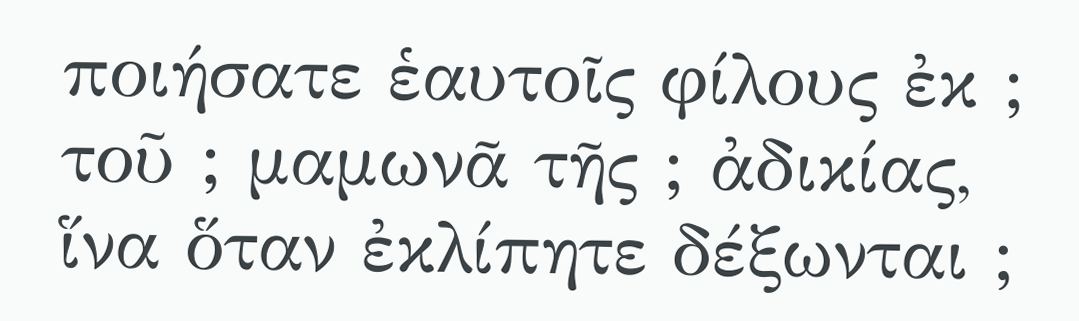ποιήσατε ἑαυτοῖς φίλους ἐκ ; τοῦ ; μαμωνᾶ τῆς ; ἀδικίας, ἵνα ὅταν ἐκλίπητε δέξωνται ;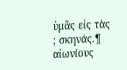ὑμᾶς εἰς τὰς ; σκηνάς.¶ αἰωνίους